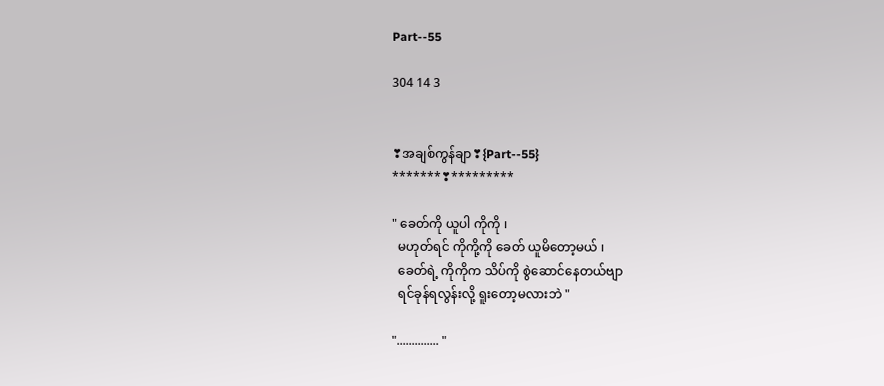Part--55

304 14 3


❣အချစ်ကွန်ချာ❣{Part--55}
*******❣*********

" ခေတ်ကို ယူပါ ကိုကို ၊
  မဟုတ်ရင် ကိုကို့ကို ခေတ် ယူမိတော့မယ် ၊
  ခေတ်ရဲ့ ကိုကိုက သိပ်ကို စွဲဆောင်နေတယ်ဗျာ
  ရင်ခုန်ရလွန်းလို့ ရူးတော့မလားဘဲ "

".............. "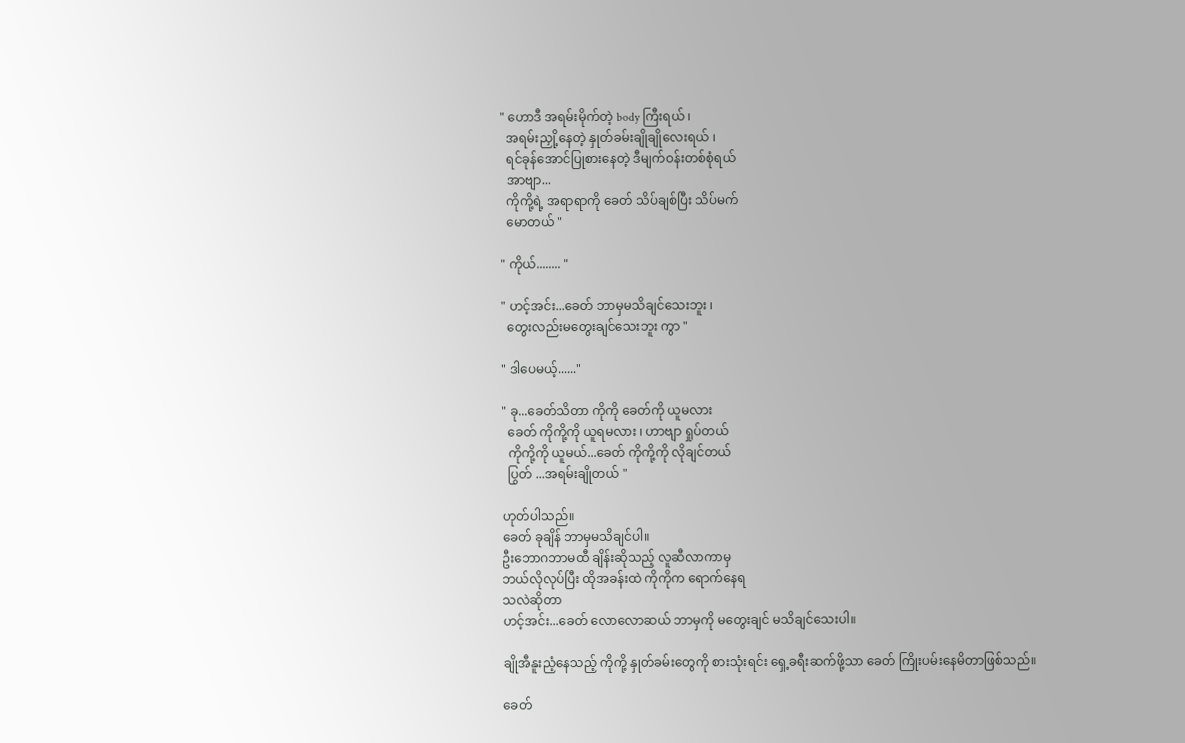" ဟောဒီ အရမ်းမိုက်တဲ့ body ကြီးရယ် ၊
  အရမ်းညှို့နေတဲ့ နှုတ်ခမ်းချိုချိုလေးရယ် ၊
  ရင်ခုန်အောင်ပြုစားနေတဲ့ ဒီမျက်ဝန်းတစ်စုံရယ်
  အာဗျာ...
  ကိုကို့ရဲ့ အရာရာကို ခေတ် သိပ်ချစ်ပြီး သိပ်မက်
  မောတယ် "

" ကိုယ်........ "

" ဟင့်အင်း...ခေတ် ဘာမှမသိချင်သေးဘူး ၊
  တွေးလည်းမတွေးချင်သေးဘူး ကွာ "

" ဒါပေမယ့်......"

" ခု...ခေတ်သိတာ ကိုကို ခေတ်ကို ယူမလား
  ခေတ် ကိုကို့ကို ယူရမလား ၊ ဟာဗျာ ရှုပ်တယ်
  ကိုကို့ကို ယူမယ်...ခေတ် ကိုကို့ကို လိုချင်တယ်
  ပြွတ် ...အရမ်းချိုတယ် "

ဟုတ်ပါသည်။
ခေတ် ခုချိန် ဘာမှမသိချင်ပါ။
ဦးဘောဂဘာမထီ ချိန်းဆိုသည့် လူဆီလာကာမှ
ဘယ်လိုလုပ်ပြီး ထိုအခန်းထဲ ကိုကိုက ရောက်နေရ
သလဲဆိုတာ
ဟင့်အင်း...ခေတ် လောလောဆယ် ဘာမှကို မတွေးချင် မသိချင်သေးပါ။

ချိုအီနူးညံ့နေသည့် ကိုကို့ နှုတ်ခမ်းတွေကို စားသုံးရင်း ရှေ့ခရီးဆက်ဖို့သာ ခေတ် ကြိုးပမ်းနေမိတာဖြစ်သည်။

ခေတ်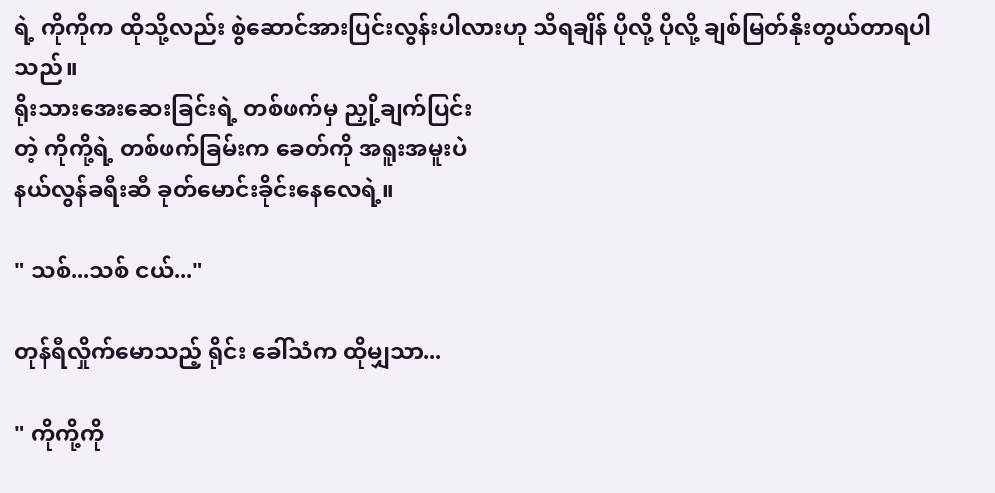ရဲ့ ကိုကိုက ထိုသို့လည်း စွဲဆောင်အားပြင်းလွန်းပါလားဟု သိရချိန် ပိုလို့ ပိုလို့ ချစ်မြတ်နိုးတွယ်တာရပါသည်။
ရိုးသားအေးဆေးခြင်းရဲ့ တစ်ဖက်မှ ညှို့ချက်ပြင်း
တဲ့ ကိုကို့ရဲ့ တစ်ဖက်ခြမ်းက ခေတ်ကို အရူးအမူးပဲ
နယ်လွန်ခရီးဆီ ခုတ်မောင်းခိုင်းနေလေရဲ့။

" သစ်...သစ် ငယ်..."

တုန်ရီလှိုက်မောသည့် ရိုင်း ခေါ်သံက ထိုမျှသာ...

" ကိုကို့ကို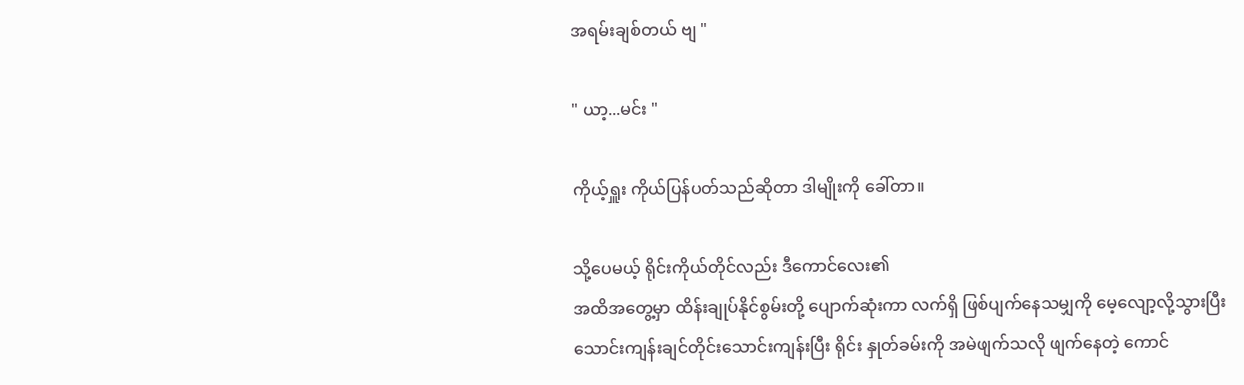အရမ်းချစ်တယ် ဗျ "

" ယာ့...မင်း "

ကိုယ့်ရှူး ကိုယ်ပြန်ပတ်သည်ဆိုတာ ဒါမျိုးကို ခေါ်တာ။

သို့ပေမယ့် ရိုင်းကိုယ်တိုင်လည်း ဒီကောင်လေး၏
အထိအတွေ့မှာ ထိန်းချုပ်နိုင်စွမ်းတို့ ပျောက်ဆုံးကာ လက်ရှိ ဖြစ်ပျက်နေသမျှကို မေ့လျော့လို့သွားပြီး
သောင်းကျန်းချင်တိုင်းသောင်းကျန်းပြီး ရိုင်း နှုတ်ခမ်းကို အမဲဖျက်သလို ဖျက်နေတဲ့ ကောင်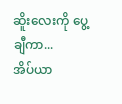ဆိူးလေးကို ပွေ့ချီကာ...
အိပ်ယာ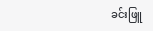ခင်းဖြူ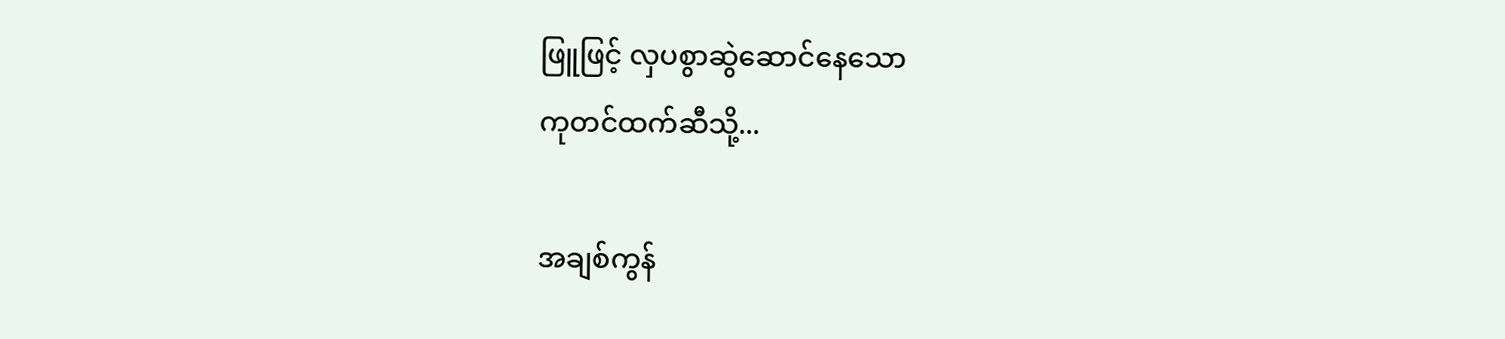ဖြူဖြင့် လှပစွာဆွဲဆောင်နေသော
ကုတင်ထက်ဆီသို့...

အချစ်ကွန်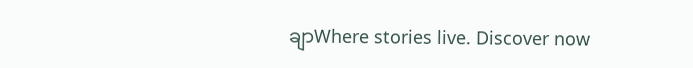ချာWhere stories live. Discover now